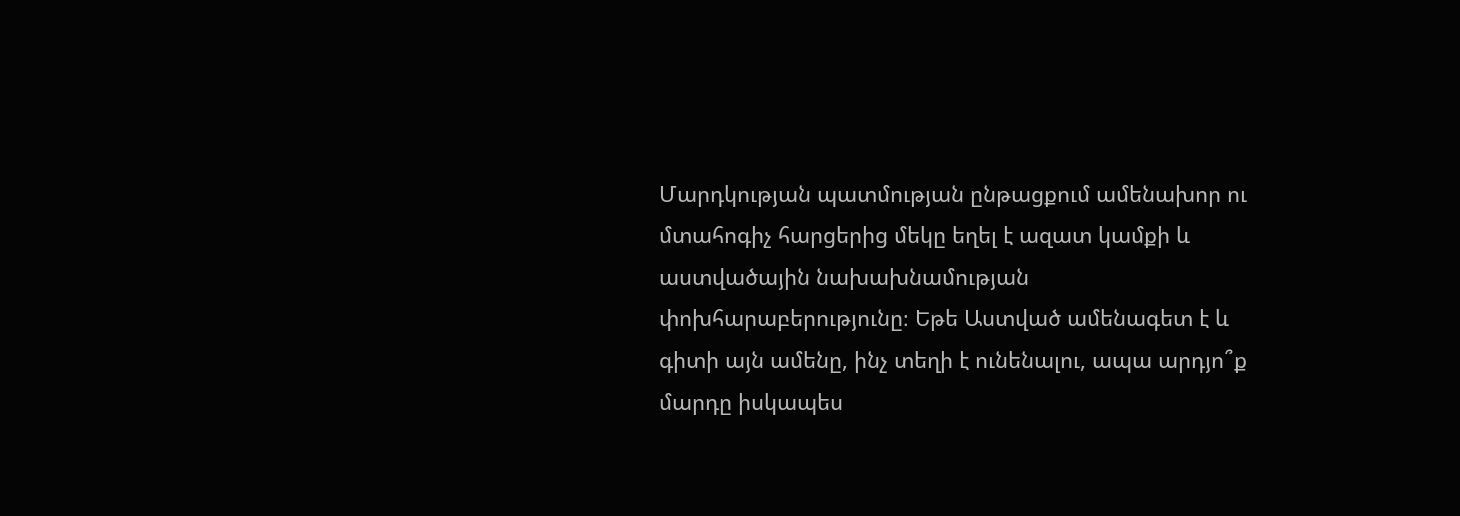Մարդկության պատմության ընթացքում ամենախոր ու մտահոգիչ հարցերից մեկը եղել է ազատ կամքի և աստվածային նախախնամության փոխհարաբերությունը։ Եթե Աստված ամենագետ է և գիտի այն ամենը, ինչ տեղի է ունենալու, ապա արդյո՞ք մարդը իսկապես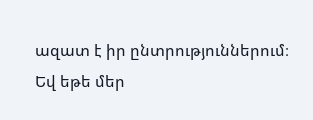ազատ է իր ընտրություններում։ Եվ եթե մեր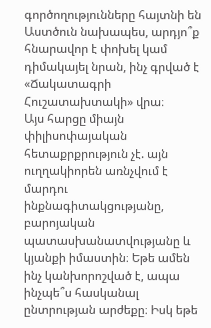գործողությունները հայտնի են Աստծուն նախապես, արդյո՞ք հնարավոր է փոխել կամ դիմակայել նրան, ինչ գրված է «Ճակատագրի Հուշատախտակի» վրա։
Այս հարցը միայն փիլիսոփայական հետաքրքրություն չէ. այն ուղղակիորեն առնչվում է մարդու ինքնագիտակցությանը, բարոյական պատասխանատվությանը և կյանքի իմաստին։ Եթե ամեն ինչ կանխորոշված է, ապա ինչպե՞ս հասկանալ ընտրության արժեքը։ Իսկ եթե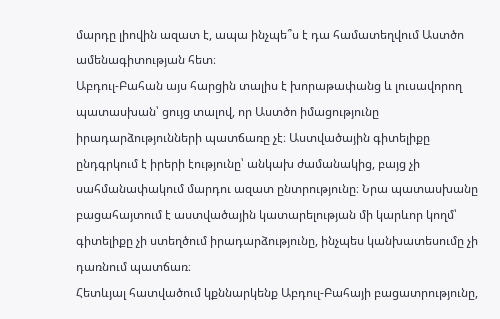մարդը լիովին ազատ է, ապա ինչպե՞ս է դա համատեղվում Աստծո ամենագիտության հետ։
Աբդուլ-Բահան այս հարցին տալիս է խորաթափանց և լուսավորող պատասխան՝ ցույց տալով, որ Աստծո իմացությունը իրադարձությունների պատճառը չէ։ Աստվածային գիտելիքը ընդգրկում է իրերի էությունը՝ անկախ ժամանակից, բայց չի սահմանափակում մարդու ազատ ընտրությունը։ Նրա պատասխանը բացահայտում է աստվածային կատարելության մի կարևոր կողմ՝ գիտելիքը չի ստեղծում իրադարձությունը, ինչպես կանխատեսումը չի դառնում պատճառ։
Հետևյալ հատվածում կքննարկենք Աբդուլ-Բահայի բացատրությունը,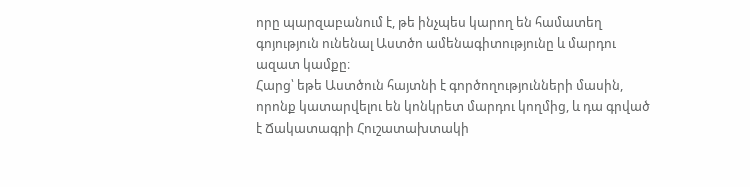որը պարզաբանում է, թե ինչպես կարող են համատեղ գոյություն ունենալ Աստծո ամենագիտությունը և մարդու ազատ կամքը։
Հարց՝ եթե Աստծուն հայտնի է գործողությունների մասին, որոնք կատարվելու են կոնկրետ մարդու կողմից, և դա գրված է Ճակատագրի Հուշատախտակի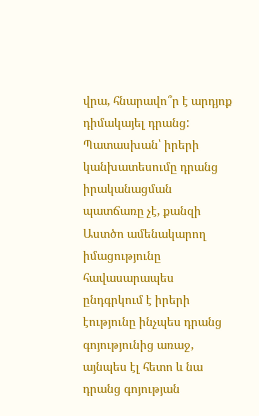վրա, հնարավո՞ր է արդյոք դիմակայել դրանց:
Պատասխան՝ իրերի կանխատեսումը դրանց իրականացման պատճառը չէ, քանզի Աստծո ամենակարող իմացությունը հավասարապես ընդգրկում է իրերի էությունը ինչպես դրանց գոյությունից առաջ, այնպես էլ հետո և նա դրանց գոյության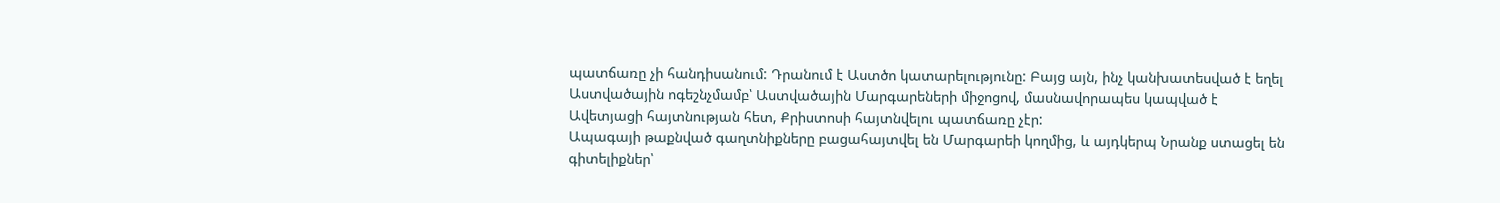պատճառը չի հանդիսանում: Դրանում է Աստծո կատարելությունը: Բայց այն, ինչ կանխատեսված է եղել Աստվածային ոգեշնչմամբ՝ Աստվածային Մարգարեների միջոցով, մասնավորապես կապված է Ավետյացի հայտնության հետ, Քրիստոսի հայտնվելու պատճառը չէր:
Ապագայի թաքնված գաղտնիքները բացահայտվել են Մարգարեի կողմից, և այդկերպ Նրանք ստացել են գիտելիքներ՝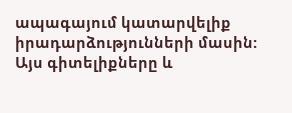ապագայում կատարվելիք իրադարձությունների մասին: Այս գիտելիքները և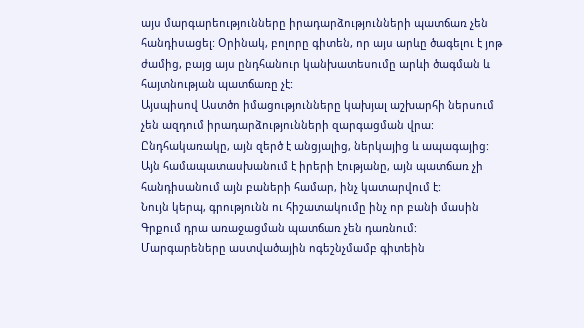այս մարգարեությունները իրադարձությունների պատճառ չեն հանդիսացել: Օրինակ, բոլորը գիտեն, որ այս արևը ծագելու է յոթ ժամից, բայց այս ընդհանուր կանխատեսումը արևի ծագման և հայտնության պատճառը չէ:
Այսպիսով Աստծո իմացությունները կախյալ աշխարհի ներսում չեն ազդում իրադարձությունների զարգացման վրա: Ընդհակառակը, այն զերծ է անցյալից, ներկայից և ապագայից: Այն համապատասխանում է իրերի էությանը, այն պատճառ չի հանդիսանում այն բաների համար, ինչ կատարվում է:
Նույն կերպ, գրությունն ու հիշատակումը ինչ որ բանի մասին Գրքում դրա առաջացման պատճառ չեն դառնում: Մարգարեները աստվածային ոգեշնչմամբ գիտեին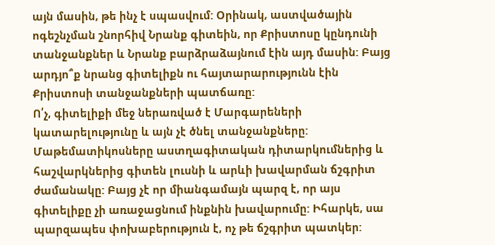այն մասին, թե ինչ է սպասվում: Օրինակ, աստվածային ոգեշնչման շնորհիվ Նրանք գիտեին, որ Քրիստոսը կընդունի տանջանքներ և Նրանք բարձրաձայնում էին այդ մասին: Բայց արդյո՞ք նրանց գիտելիքն ու հայտարարությունն էին Քրիստոսի տանջանքների պատճառը:
Ո՛չ, գիտելիքի մեջ ներառված է Մարգարեների կատարելությունը և այն չէ ծնել տանջանքները: Մաթեմատիկոսները աստղագիտական դիտարկումներից և հաշվարկներից գիտեն լուսնի և արևի խավարման ճշգրիտ ժամանակը: Բայց չէ որ միանգամայն պարզ է, որ այս գիտելիքը չի առաջացնում ինքնին խավարումը: Իհարկե, սա պարզապես փոխաբերություն է, ոչ թե ճշգրիտ պատկեր: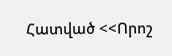Հատված <<Որոշ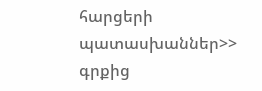հարցերի պատասխաններ>> գրքից